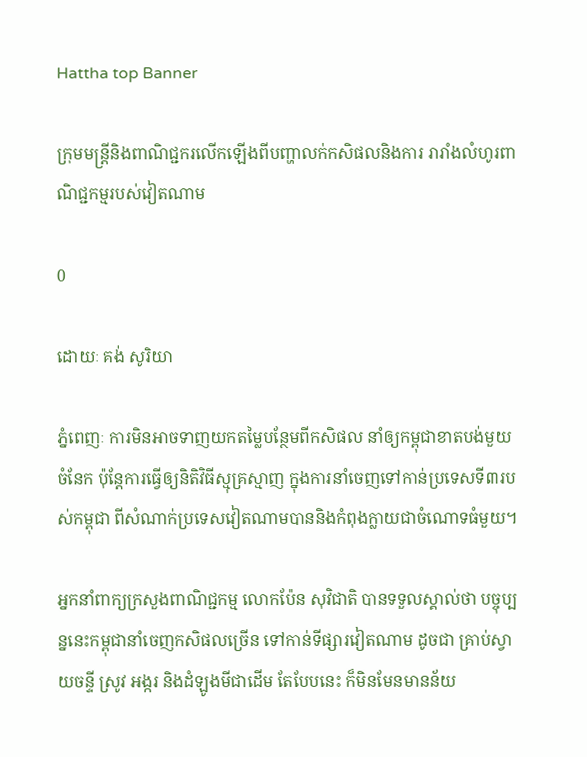Hattha top Banner

ក្រុមមន្រ្តីនិងពាណិជ្ជករលើកឡើងពីបញ្ហាលក់កសិផលនិងការ រារាំងលំហូរពាណិជ្ជកម្មរបស់វៀតណាម

0

ដោយៈ គង់ សូរិយា

ភ្នំពេញៈ ការមិនអាចទាញយកតម្លៃបន្ថែមពីកសិផល នាំឲ្យកម្ពុជាខាតបង់មួយចំនែក ប៉ុន្តែការធ្វើឲ្យនិតិវិធីស្មុគ្រស្មាញ ក្នុងការនាំចេញទៅកាន់ប្រទេសទី៣របស់កម្ពុជា ពីសំណាក់ប្រទេសវៀតណាមបាននិងកំពុងក្លាយជាចំណោទធំមួយ។

អ្នកនាំពាក្យក្រសួងពាណិជ្ជកម្ម លោកប៉ែន សុវិជាតិ បានទទួលស្គាល់ថា បច្ចុប្បន្ននេះកម្ពុជានាំចេញកសិផលច្រើន ទៅកាន់ទីផ្សារវៀតណាម ដូចជា គ្រាប់ស្វាយចន្ទី ស្រូវ អង្ករ និងដំឡូងមីជាដើម តែបែបនេះ ក៏មិនមែនមានន័យ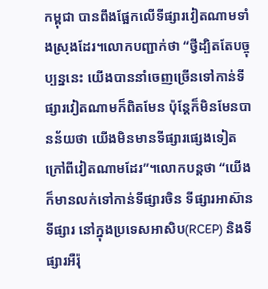កម្ពុជា បានពឹងផ្អែកលើទីផ្សារវៀតណាមទាំងស្រុងដែរ។លោកបញ្ជាក់ថា “ថ្វីដ្បិតតែបច្ចុប្បន្ននេះ យើងបាននាំចេញច្រើនទៅកាន់ទីផ្សារវៀតណាមក៏ពិតមែន ប៉ុន្តែក៏មិនមែនបានន័យថា យើងមិនមានទីផ្សារផ្សេងទៀតក្រៅពីវៀតណាមដែរ”។លោកបន្តថា “យើងក៏មានលក់ទៅកាន់ទីផ្សារចិន ទីផ្សារអាស៊ានទីផ្សារ នៅក្នុងប្រទេសអាសិប(RCEP) និងទីផ្សារអឺរ៉ុ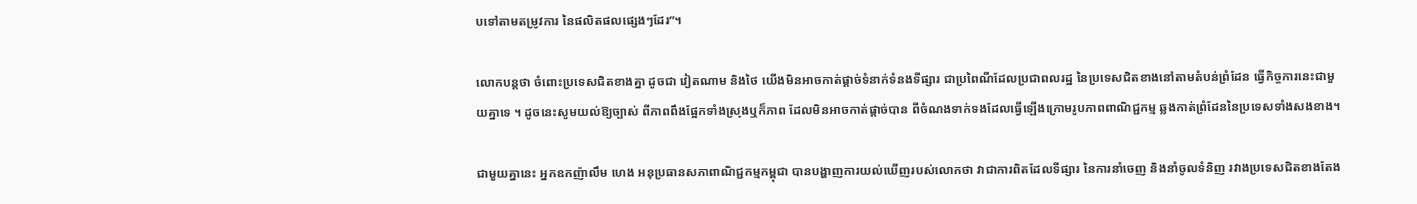បទៅតាមតម្រូវការ នៃផលិតផលផ្សេងៗដែរ”។

លោកបន្តថា ចំពោះប្រទេសជិតខាងគ្នា ដូចជា វៀតណាម និងថៃ យើងមិនអាចកាត់ផ្តាច់ទំនាក់ទំនងទីផ្សារ ជាប្រពៃណីដែលប្រជាពលរដ្ឋ នៃប្រទេសជិតខាងនៅតាមតំបន់ព្រំដែន ធ្វើកិច្ចការនេះជាមួយគ្នាទេ ។ ដូចនេះសូមយល់ឱ្យច្បាស់ ពីភាពពឹងផ្អែកទាំងស្រុងឬក៏ភាព ដែលមិនអាចកាត់ផ្តាច់បាន ពីចំណងទាក់ទងដែលធ្វើឡើងក្រោមរូបភាពពាណិជ្ជកម្ម ឆ្លងកាត់ព្រំដែននៃប្រទេសទាំងសងខាង។

ជាមួយគ្នានេះ អ្នកឧកញ៉ាលឹម ហេង អនុប្រធានសភាពាណិជ្ជកម្មកម្ពុជា បានបង្ហាញការយល់ឃើញរបស់លោកថា វាជាការពិតដែលទីផ្សារ នៃការនាំចេញ និងនាំចូលទំនិញ រវាងប្រទេសជិតខាងតែង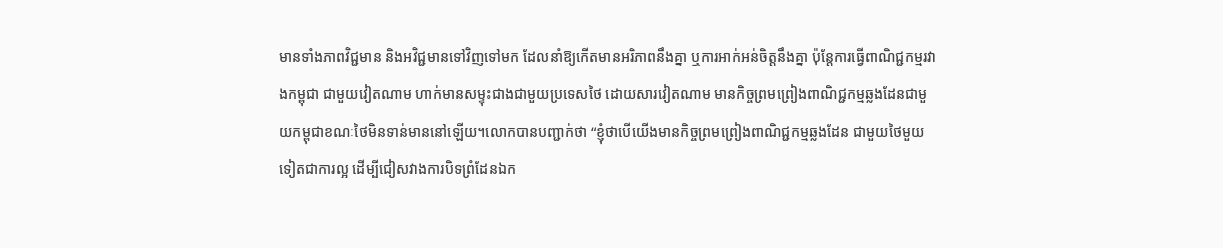មានទាំងភាពវិជ្ជមាន និងអវិជ្ជមានទៅវិញទៅមក ដែលនាំឱ្យកើតមានអរិភាពនឹងគ្នា ឬការអាក់អន់ចិត្តនឹងគ្នា ប៉ុន្តែការធ្វើពាណិជ្ជកម្មរវាងកម្ពុជា ជាមួយវៀតណាម ហាក់មានសម្ទុះជាងជាមួយប្រទេសថៃ ដោយសារវៀតណាម មានកិច្ចព្រមព្រៀងពាណិជ្ជកម្មឆ្លងដែនជាមួយកម្ពុជាខណៈថៃមិនទាន់មាននៅឡើយ។លោកបានបញ្ជាក់ថា “ខ្ញុំថាបើយើងមានកិច្ចព្រមព្រៀងពាណិជ្ជកម្មឆ្លងដែន ជាមួយថៃមួយទៀតជាការល្អ ដើម្បីជៀសវាងការបិទព្រំដែនឯក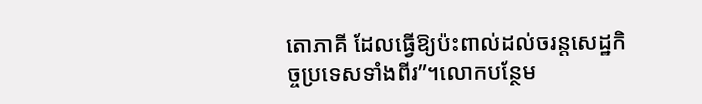តោភាគី ដែលធ្វើឱ្យប៉ះពាល់ដល់ចរន្តសេដ្ឋកិច្ចប្រទេសទាំងពីរ”។លោកបន្ថែម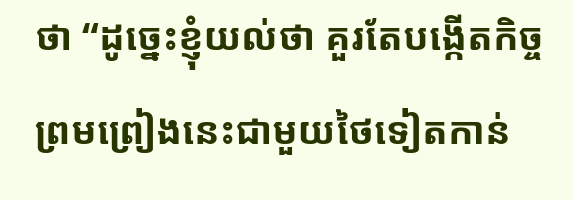ថា “ដូច្នេះខ្ញុំយល់ថា គួរតែបង្កើតកិច្ចព្រមព្រៀងនេះជាមួយថៃទៀតកាន់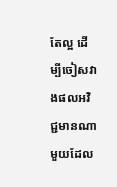តែល្អ ដើម្បីចៀសវាងផលអវិជ្ជមានណាមួយដែល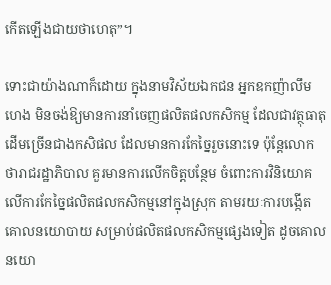កើតឡើងជាយថាហេតុ”។

ទោះជាយ៉ាងណាក៏ដោយ ក្នុងនាមវិស័យឯកជន អ្នកឧកញ៉ាលឹម ហេង មិនចង់ឱ្យមានការនាំចេញផលិតផលកសិកម្ម ដែលជាវត្ថុធាតុដើមច្រើនជាងកសិផល ដែលមានការកែច្នៃរួចនោះទេ ប៉ុន្តែលោកថារាជរដ្ឋាភិបាល គួរមានការលើកចិត្តបន្ថែម ចំពោះការវិនិយោគលើការកែច្នៃផលិតផលកសិកម្មនៅក្នុងស្រុក តាមរយៈការបង្កើតគោលនយោបាយ សម្រាប់ផលិតផលកសិកម្មផ្សេងទៀត ដូចគោលនយោ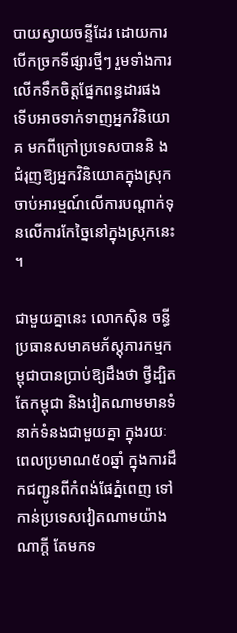បាយស្វាយចន្ទីដែរ ដោយការបើកច្រកទីផ្សារថ្មីៗ រួមទាំងការលើកទឹកចិត្តផ្នែកពន្ធដារផង ទើបអាចទាក់ទាញអ្នកវិនិយោគ មកពីក្រៅប្រទេសបាននិ ងជំរុញឱ្យអ្នកវិនិយោគក្នុងស្រុក ចាប់អារម្មណ៍លើការបណ្តាក់ទុនលើការកែច្នៃនៅក្នុងស្រុកនេះ។

ជាមួយគ្នានេះ លោកស៊ិន ចន្ធី ប្រធានសមាគមភ័ស្តុភារកម្មកម្ពុជាបានប្រាប់ឱ្យដឹងថា ថ្វីដ្បិតតែកម្ពុជា និងវៀតណាមមានទំនាក់ទំនងជាមួយគ្នា ក្នុងរយៈពេលប្រមាណ៥០ឆ្នាំ ក្នុងការដឹកជញ្ជូនពីកំពង់ផែភ្នំពេញ ទៅកាន់ប្រទេសវៀតណាមយ៉ាងណាក្តី តែមកទ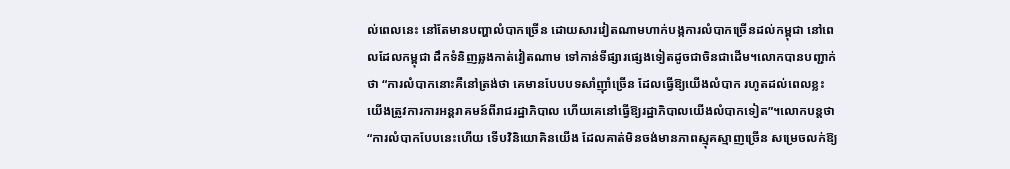ល់ពេលនេះ នៅតែមានបញ្ហាលំបាកច្រើន ដោយសារវៀតណាមហាក់បង្កការលំបាកច្រើនដល់កម្ពុជា នៅពេលដែលកម្ពុជា ដឹកទំនិញឆ្លងកាត់វៀតណាម ទៅកាន់ទីផ្សារផ្សេងទៀតដូចជាចិនជាដើម។លោកបានបញ្ជាក់ថា “ការលំបាកនោះគឺនៅត្រង់ថា គេមានបែបបទសាំញ៉ាំច្រើន ដែលធ្វើឱ្យយើងលំបាក រហូតដល់ពេលខ្លះយើងត្រូវការការអន្តរាគមន៍ពីរាជរដ្ឋាភិបាល ហើយគេនៅធ្វើឱ្យរដ្ឋាភិបាលយើងលំបាកទៀត”។លោកបន្តថា “ការលំបាកបែបនេះហើយ ទើបវិនិយោគិនយើង ដែលគាត់មិនចង់មានភាពស្មុគស្មាញច្រើន សម្រេចលក់ឱ្យ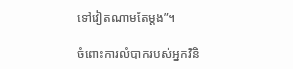ទៅវៀតណាមតែម្តង”។

ចំពោះការលំបាករបស់អ្នកវិនិ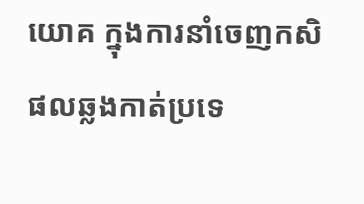យោគ ក្នុងការនាំចេញកសិផលឆ្លងកាត់ប្រទេ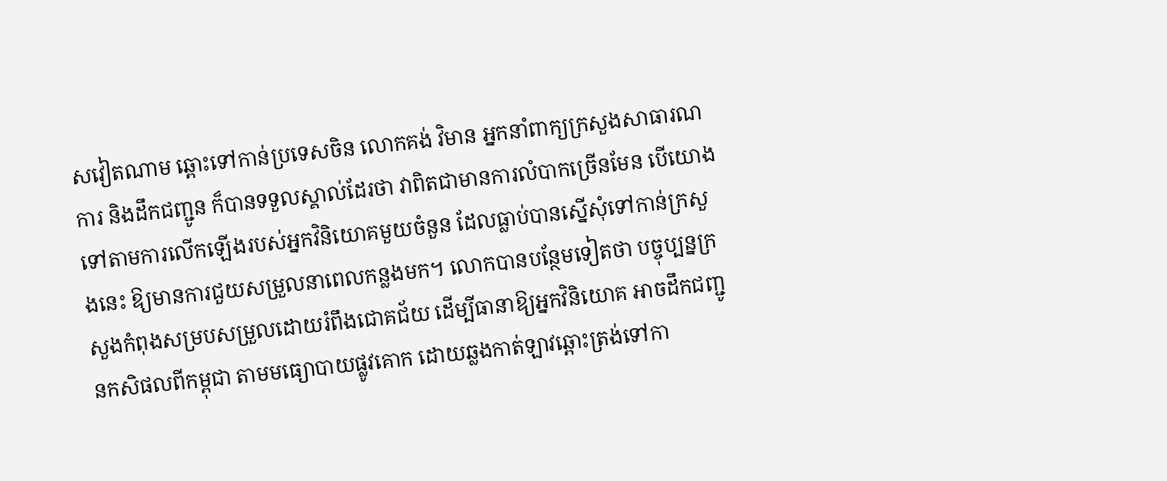សវៀតណាម ឆ្ពោះទៅកាន់ប្រទេសចិន លោកគង់ វិមាន អ្នកនាំពាក្យក្រសួងសាធារណការ និងដឹកជញ្ជូន ក៏បានទទួលស្គាល់ដែរថា វាពិតជាមានការលំបាកច្រើនមែន បើយោងទៅតាមការលើកឡើងរបស់អ្នកវិនិយោគមួយចំនួន ដែលធ្លាប់បានស្នើសុំទៅកាន់ក្រសួងនេះ ឱ្យមានការជួយសម្រួលនាពេលកន្លងមក។ លោកបានបន្ថែមទៀតថា បច្ចុប្បន្នក្រសួងកំពុងសម្របសម្រួលដោយរំពឹងជោគជ័យ ដើម្បីធានាឱ្យអ្នកវិនិយោគ អាចដឹកជញ្ជូនកសិផលពីកម្ពុជា តាមមធ្យោបាយផ្លូវគោក ដោយឆ្លងកាត់ឡាវឆ្ពោះត្រង់ទៅកា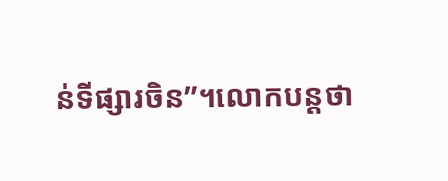ន់ទីផ្សារចិន”។លោកបន្តថា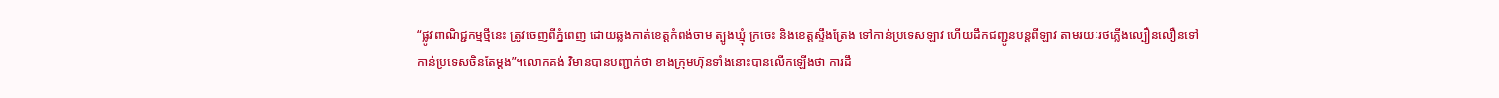“ផ្លូវពាណិជ្ជកម្មថ្មីនេះ ត្រូវចេញពីភ្នំពេញ ដោយឆ្លងកាត់ខេត្តកំពង់ចាម ត្បូងឃ្មុំ ក្រចេះ និងខេត្តស្ទឹងត្រែង ទៅកាន់ប្រទេសឡាវ ហើយដឹកជញ្ជូនបន្តពីឡាវ តាមរយៈរថភ្លើងល្បឿនលឿនទៅកាន់ប្រទេសចិនតែម្ដង”។លោកគង់ វិមានបានបញ្ជាក់ថា ខាងក្រុមហ៊ុនទាំងនោះបានលើកឡើងថា ការដឹ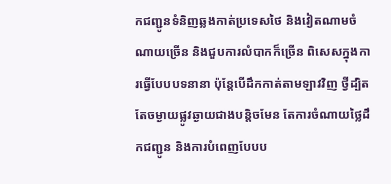កជញ្ជូនទំនិញឆ្លងកាត់ប្រទេសថៃ និងវៀតណាមចំណាយច្រើន និងជួបការលំបាកក៏ច្រើន ពិសេសក្នុងការធ្វើបែបបទនានា ប៉ុន្តែបើដឹកកាត់តាមឡាវវិញ ថ្វីដ្បិតតែចម្ងាយផ្លូវឆ្ងាយជាងបន្តិចមែន តែការចំណាយថ្លៃដឹកជញ្ជូន និងការបំពេញបែបប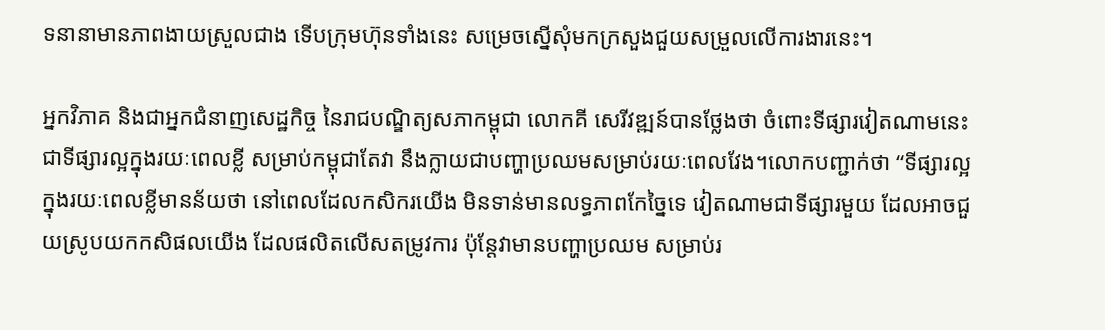ទនានាមានភាពងាយស្រួលជាង ទើបក្រុមហ៊ុនទាំងនេះ សម្រេចស្នើសុំមកក្រសួងជួយសម្រួលលើការងារនេះ។

អ្នកវិភាគ និងជាអ្នកជំនាញសេដ្ឋកិច្ច នៃរាជបណ្ឌិត្យសភាកម្ពុជា លោកគី សេរីវឌ្ឍន៍បានថ្លែងថា ចំពោះទីផ្សារវៀតណាមនេះ ជាទីផ្សារល្អក្នុងរយៈពេលខ្លី សម្រាប់កម្ពុជាតែវា នឹងក្លាយជាបញ្ហាប្រឈមសម្រាប់រយៈពេលវែង។លោកបញ្ជាក់ថា “ទីផ្សារល្អក្នុងរយៈពេលខ្លីមានន័យថា នៅពេលដែលកសិករយើង មិនទាន់មានលទ្ធភាពកែច្នៃទេ វៀតណាមជាទីផ្សារមួយ ដែលអាចជួយស្រូបយកកសិផលយើង ដែលផលិតលើសតម្រូវការ ប៉ុន្តែវាមានបញ្ហាប្រឈម សម្រាប់រ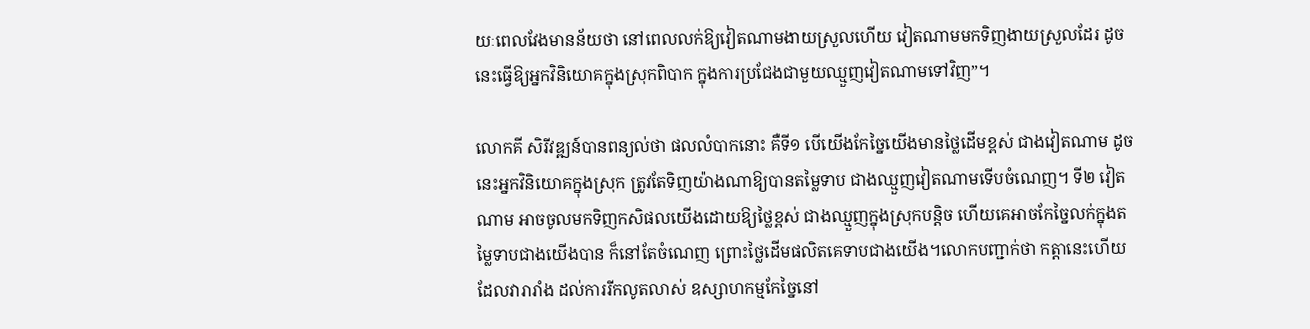យៈពេលវែងមានន័យថា នៅពេលលក់ឱ្យវៀតណាមងាយស្រួលហើយ វៀតណាមមកទិញងាយស្រួលដែរ ដូចនេះធ្វើឱ្យអ្នកវិនិយោគក្នុងស្រុកពិបាក ក្នុងការប្រជែងជាមួយឈ្មួញវៀតណាមទៅវិញ”។

លោកគី សិរីវឌ្ឍន៍បានពន្យល់ថា ផលលំបាកនោះ គឺទី១ បើយើងកែច្នៃយើងមានថ្លៃដើមខ្ពស់ ជាងវៀតណាម ដូចនេះអ្នកវិនិយោគក្នុងស្រុក ត្រូវតែទិញយ៉ាងណាឱ្យបានតម្លៃទាប ជាងឈ្មួញវៀតណាមទើបចំណេញ។ ទី២ វៀតណាម អាចចូលមកទិញកសិផលយើងដោយឱ្យថ្លៃខ្ពស់ ជាងឈ្មួញក្នុងស្រុកបន្តិច ហើយគេអាចកែច្នៃលក់ក្នុងតម្លៃទាបជាងយើងបាន ក៏នៅតែចំណេញ ព្រោះថ្លៃដើមផលិតគេទាបជាងយើង។លោកបញ្ជាក់ថា កត្តានេះហើយដែលវារារាំង ដល់ការរីកលូតលាស់ ឧស្សាហកម្មកែច្នៃនៅ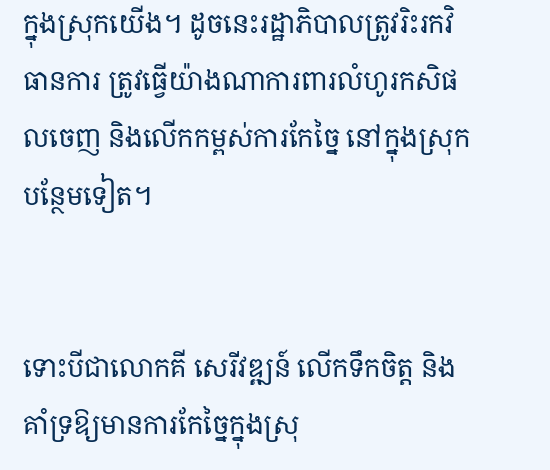ក្នុងស្រុកយើង។ ដូចនេះរដ្ឋាភិបាលត្រូវរិះរកវិធានការ ត្រូវធ្វើយ៉ាងណាការពារលំហូរកសិផលចេញ និងលើកកម្ពស់ការកែច្នៃ នៅក្នុងស្រុកបន្ថែមទៀត។


ទោះបីជាលោកគី សេរីវឌ្ឍន៍ លើកទឹកចិត្ត និងគាំទ្រឱ្យមានការកែច្នៃក្នុងស្រុ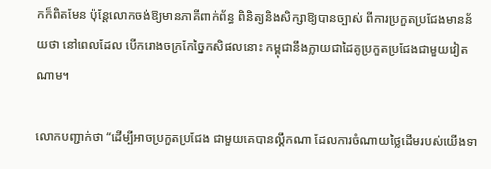កក៏ពិតមែន ប៉ុន្តែលោកចង់ឱ្យមានភាគីពាក់ព័ន្ធ ពិនិត្យនិងសិក្សាឱ្យបានច្បាស់ ពីការប្រកួតប្រជែងមានន័យថា នៅពេលដែល បើករោងចក្រកែច្នៃកសិផលនោះ កម្ពុជានឹងក្លាយជាដៃគូប្រកួតប្រជែងជាមួយវៀតណាម។

លោកបញ្ជាក់ថា “ដើម្បីអាចប្រកួតប្រជែង ជាមួយគេបានល្គឹកណា ដែលការចំណាយថ្លៃដើមរបស់យើងទា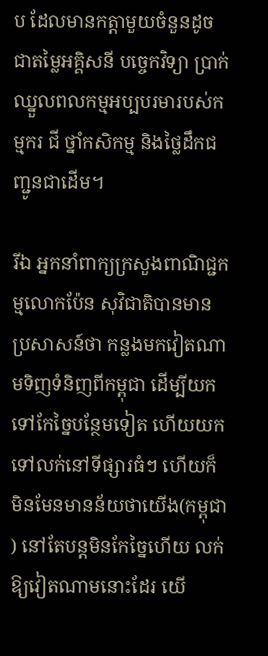ប ដែលមានកត្តាមួយចំនួនដូចជាតម្លៃអគ្គិសនី បច្ចេកវិទ្យា ប្រាក់ឈ្នួលពលកម្មអប្បបរមារបស់កម្មករ ជី ថ្នាំកសិកម្ម និងថ្លៃដឹកជញ្ជូនជាដើម។

រីឯ អ្នកនាំពាក្យក្រសួងពាណិជ្ជកម្មលោកប៉ែន សុវិជាតិបានមានប្រសាសន៍ថា កន្លងមកវៀតណាមទិញទំនិញពីកម្ពុជា ដើម្បីយកទៅកែច្នៃបន្ថែមទៀត ហើយយកទៅលក់នៅទីផ្សារធំៗ ហើយក៏មិនមែនមានន័យថាយើង(កម្ពុជា) នៅតែបន្តមិនកែច្នៃហើយ លក់ឱ្យវៀតណាមនោះដែរ យើ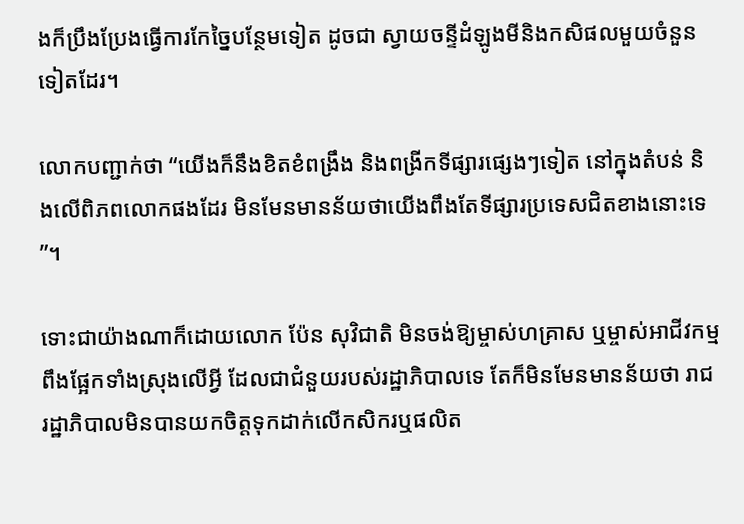ងក៏ប្រឹងប្រែងធ្វើការកែច្នៃបន្ថែមទៀត ដូចជា ស្វាយចន្ទីដំឡូងមីនិងកសិផលមួយចំនួនទៀតដែរ។

លោកបញ្ជាក់ថា “យើងក៏នឹងខិតខំពង្រឹង និងពង្រីកទីផ្សារផ្សេងៗទៀត នៅក្នុងតំបន់ និងលើពិភពលោកផងដែរ មិនមែនមានន័យថាយើងពឹងតែទីផ្សារប្រទេសជិតខាងនោះទេ”។

ទោះជាយ៉ាងណាក៏ដោយលោក ប៉ែន សុវិជាតិ មិនចង់ឱ្យម្ចាស់ហគ្រាស ឬម្ចាស់អាជីវកម្ម ពឹងផ្អែកទាំងស្រុងលើអ្វី ដែលជាជំនួយរបស់រដ្ឋាភិបាលទេ តែក៏មិនមែនមានន័យថា រាជរដ្ឋាភិបាលមិនបានយកចិត្តទុកដាក់លើកសិករឬផលិត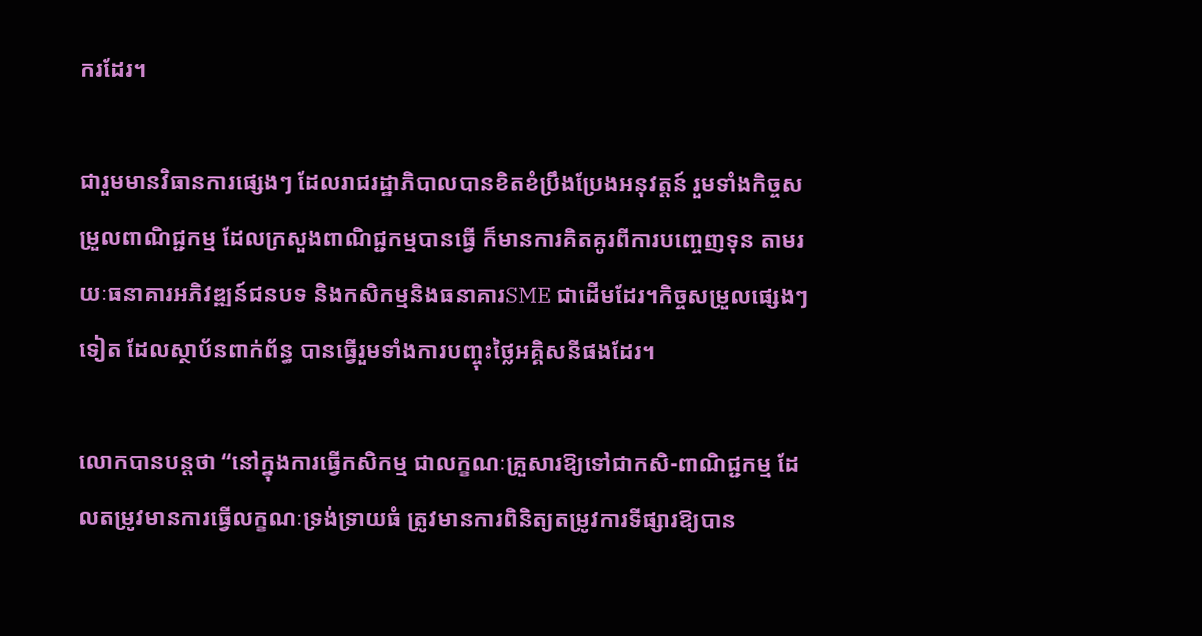ករដែរ។

ជារួមមានវិធានការផ្សេងៗ ដែលរាជរដ្ឋាភិបាលបានខិតខំប្រឹងប្រែងអនុវត្តន៍ រួមទាំងកិច្ចសម្រួលពាណិជ្ជកម្ម ដែលក្រសួងពាណិជ្ជកម្មបានធ្វើ ក៏មានការគិតគូរពីការបញ្ចេញទុន តាមរយៈធនាគារអភិវឌ្ឍន៍ជនបទ និងកសិកម្មនិងធនាគារSME ជាដើមដែរ។កិច្ចសម្រួលផ្សេងៗទៀត ដែលស្ថាប័នពាក់ព័ន្ធ បានធ្វើរួមទាំងការបញ្ចុះថ្លៃអគ្គិសនីផងដែរ។

លោកបានបន្តថា “នៅក្នុងការធ្វើកសិកម្ម ជាលក្ខណៈគ្រួសារឱ្យទៅជាកសិ-ពាណិជ្ជកម្ម ដែលតម្រូវមានការធ្វើលក្ខណៈទ្រង់ទ្រាយធំ ត្រូវមានការពិនិត្យតម្រូវការទីផ្សារឱ្យបាន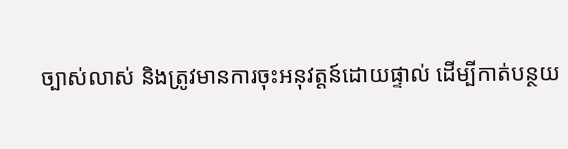ច្បាស់លាស់ និងត្រូវមានការចុះអនុវត្តន៍ដោយផ្ទាល់ ដើម្បីកាត់បន្ថយ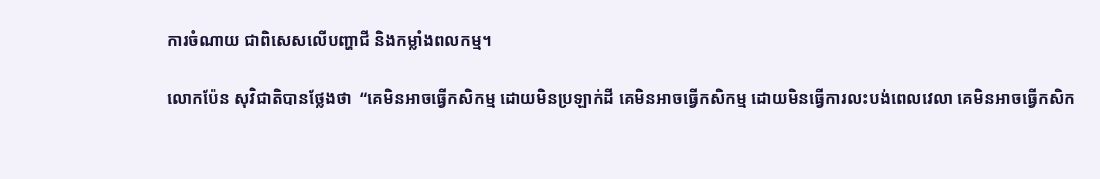ការចំណាយ ជាពិសេសលើបញ្ហាជី និងកម្លាំងពលកម្ម។

លោកប៉ែន សុវិជាតិបានថ្លែងថា  “គេមិនអាចធ្វើកសិកម្ម ដោយមិនប្រឡាក់ដី គេមិនអាចធ្វើកសិកម្ម ដោយមិនធ្វើការលះបង់ពេលវេលា គេមិនអាចធ្វើកសិក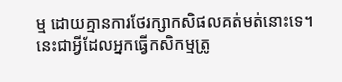ម្ម ដោយគ្មានការថែរក្សាកសិផលគត់មត់នោះទេ។នេះជាអ្វីដែលអ្នកធ្វើកសិកម្មត្រូ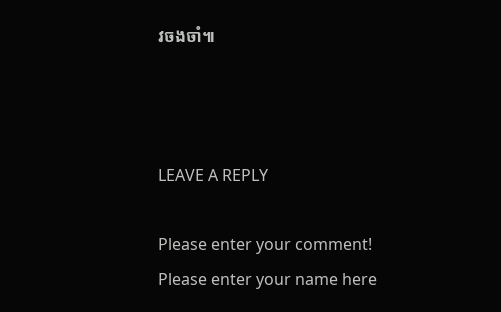វចងចាំ៕



LEAVE A REPLY

Please enter your comment!
Please enter your name here